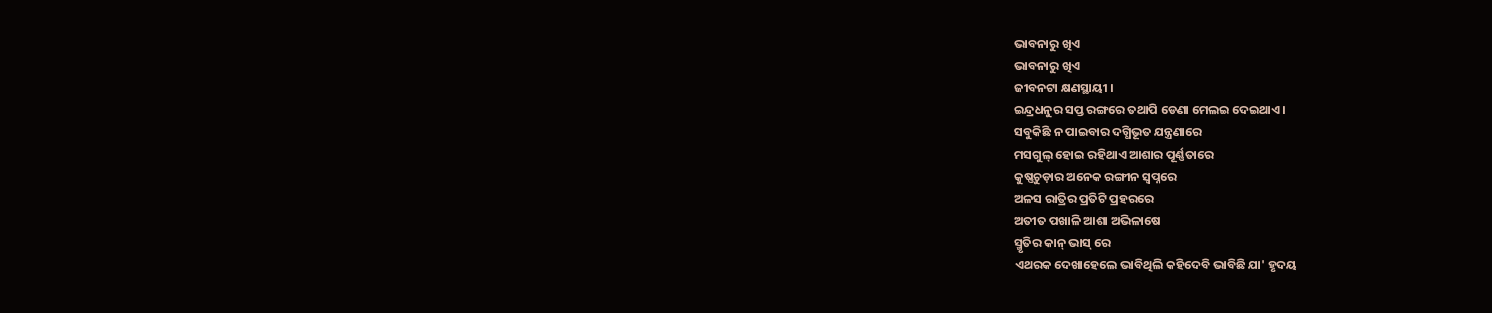ଭାବନାରୁ ଖିଏ
ଭାବନାରୁ ଖିଏ
ଜୀବନଟା କ୍ଷଣସ୍ଥାୟୀ ।
ଇନ୍ଦ୍ରଧନୁର ସପ୍ତ ରଙ୍ଗରେ ତଥାପି ଡେଣା ମେଲଇ ଦେଇଥାଏ ।
ସବୁକିଛି ନ ପାଇବାର ଦଗ୍ଧିଭୂତ ଯନ୍ତ୍ରଣାରେ
ମସଗୁଲ୍ ହୋଇ ରହିଥାଏ ଆଶାର ପୂର୍ଣ୍ଣତାରେ
କୁଷ୍ଣଚୁଡ଼ାର ଅନେକ ରଙ୍ଗୀନ ସ୍ୱପ୍ନରେ
ଅଳସ ରାତ୍ରିର ପ୍ରତିଟି ପ୍ରହରରେ
ଅତୀତ ପଖାଳି ଆଶା ଅଭିଳାଷେ
ସ୍ମୃତିର କାନ୍ ଭାସ୍ ରେ
ଏଥରକ ଦେଖାହେଲେ ଭାବିଥିଲି କହିଦେବି ଭାବିଛି ଯା' ହୃଦୟ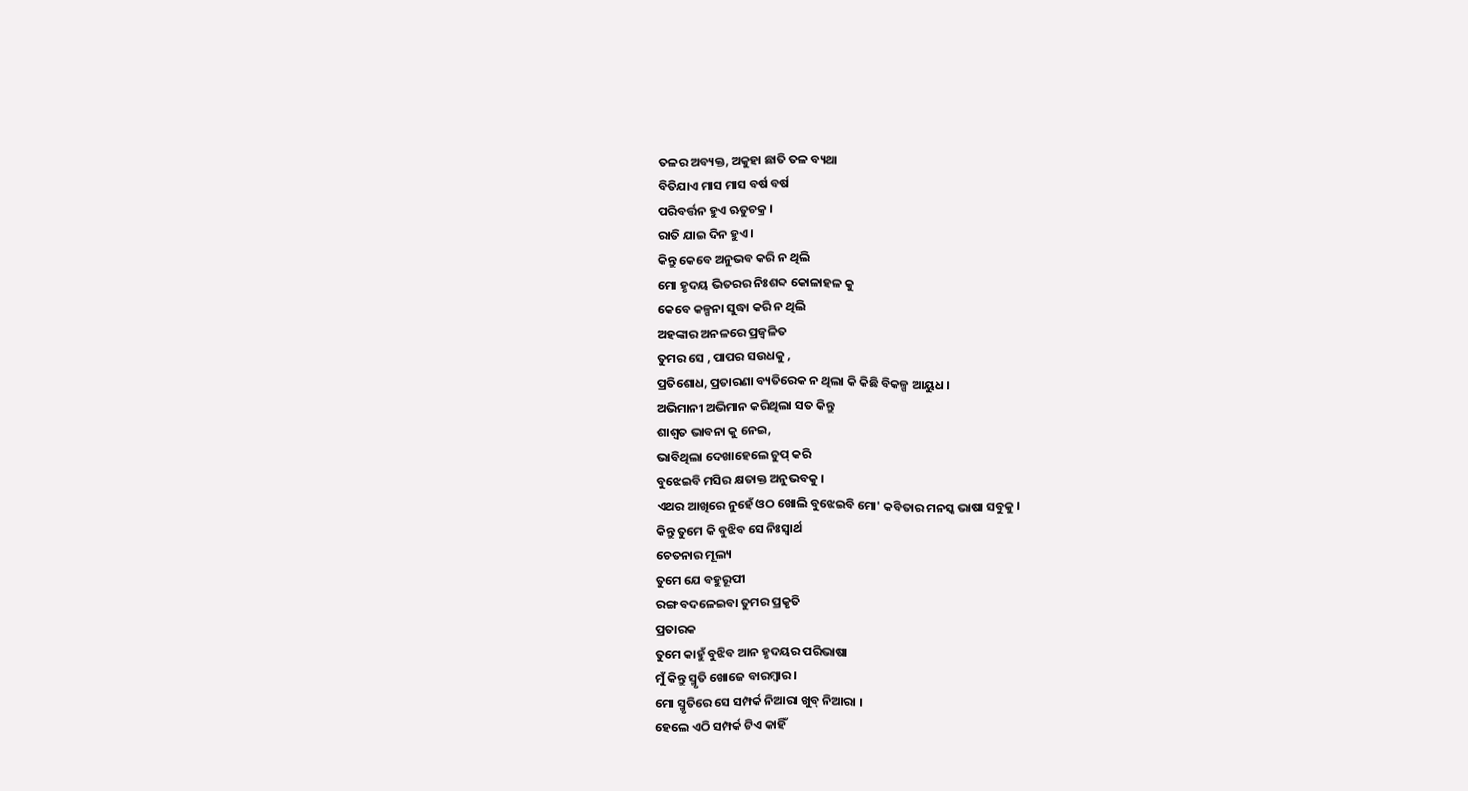ତଳର ଅବ୍ୟକ୍ତ, ଅକୁହା ଛାତି ତଳ ବ୍ୟଥା
ବିତିଯାଏ ମାସ ମାସ ବର୍ଷ ବର୍ଷ
ପରିବର୍ତ୍ତନ ହୁଏ ଋତୁଚକ୍ର ।
ରାତି ଯାଇ ଦିନ ହୁଏ ।
କିନ୍ତୁ କେବେ ଅନୁଭବ କରି ନ ଥିଲି
ମୋ ହୃଦୟ ଭିତରର ନିଃଶବ୍ଦ କୋଳାହଳ କୁ
କେବେ କଳ୍ପନା ସୁଦ୍ଧା କରି ନ ଥିଲି
ଅହଙ୍କାର ଅନଳରେ ପ୍ରଜ୍ବଳିତ
ତୁମର ସେ , ପାପର ସଉଧକୁ ,
ପ୍ରତିଶୋଧ, ପ୍ରତାରଣା ବ୍ୟତିରେକ ନ ଥିଲା କି କିଛି ବିକଳ୍ପ ଆୟୁଧ ।
ଅଭିମାନୀ ଅଭିମାନ କରିଥିଲା ସତ କିନ୍ତୁ
ଶାଶ୍ଵତ ଭାବନା କୁ ନେଇ,
ଭାବିଥିଲା ଦେଖାହେଲେ ଚୁପ୍ କରି
ବୁଝେଇବି ମସିର କ୍ଷତାକ୍ତ ଅନୁଭବକୁ ।
ଏଥର ଆଖିରେ ନୁହେଁ ଓଠ ଖୋଲି ବୁଝେଇବି ମୋ' କବିତାର ମନସ୍କ ଭାଷା ସବୁକୁ ।
କିନ୍ତୁ ତୁମେ କି ବୁଝିବ ସେ ନିଃସ୍ୱାର୍ଥ
ଚେତନାର ମୂଲ୍ୟ
ତୁମେ ଯେ ବହୁରୂପୀ
ରଙ୍ଗ ବଦଳେଇବା ତୁମର ପ୍ରକୃତି
ପ୍ରତାରକ
ତୁମେ କାହୁଁ ବୁଝିବ ଆନ ହୃଦୟର ପରିଭାଷା
ମୁଁ କିନ୍ତୁ ସ୍ମୃତି ଖୋଜେ ବାରମ୍ବାର।
ମୋ ସ୍ମୃତିରେ ସେ ସମ୍ପର୍କ ନିଆରା ଖୁବ୍ ନିଆରା ।
ହେଲେ ଏଠି ସମ୍ପର୍କ ଟିଏ କାହିଁ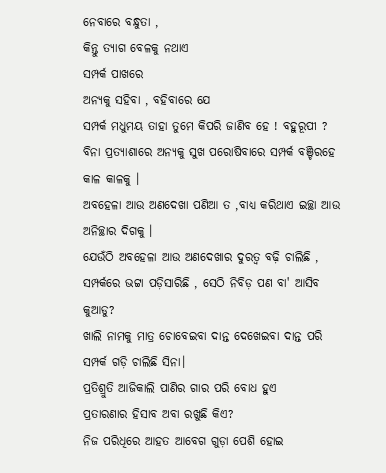ନେବାରେ ବନ୍ଧୁତା ,
କିନ୍ତୁ ତ୍ୟାଗ ବେଳକୁ ନଥାଏ
ସମ୍ପର୍କ ପାଖରେ
ଅନ୍ୟକୁ ସହିବା , ବହିବାରେ ଯେ
ସମ୍ପର୍କ ମଧୁମୟ ତାହା ତୁମେ କିପରି ଜାଣିବ ହେ ! ବହୁରୂପୀ ?
ବିନା ପ୍ରତ୍ୟାଶାରେ ଅନ୍ୟକୁ ସୁଖ ପରୋଷିବାରେ ସମ୍ପର୍କ ବଞ୍ଚିରହେ
କାଳ କାଳକୁ ।
ଅବହେଳା ଆଉ ଅଣଦେଖା ପଣିଆ ତ ,ବାଧ୍ୟ କରିଥାଏ ଇଚ୍ଛା ଆଉ ଅନିଚ୍ଛାର ଦିଗକୁ ।
ଯେଉଁଠି ଅବହେଳା ଆଉ ଅଣଦେଖାର ଦୁରତ୍ଵ ବଢ଼ି ଚାଲିଛି , ସମ୍ପର୍କରେ ଭଟ୍ଟା ପଡ଼ିସାରିଛି , ସେଠି ନିବିଡ଼ ପଣ ବା' ଆସିବ କୁଆଡୁ?
ଖାଲି ନାମକୁ ମାତ୍ର ଚୋବେଇବା ଦାନ୍ତ ଦେଖେଇବା ଦାନ୍ତ ପରି ସମ୍ପର୍କ ଗଡ଼ି ଚାଲିଛି ସିନା।
ପ୍ରତିଶ୍ରୁତି ଆଜିକାଲି ପାଣିର ଗାର ପରି ବୋଧ ହୁଏ
ପ୍ରତାରଣାର ହିସାବ ଅବା ରଖୁଛି କିଏ?
ନିଜ ପରିଧିରେ ଆହତ ଆବେଗ ଗୁଡ଼ା ପେଶି ହୋଇ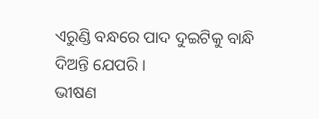ଏରୁଣ୍ଡି ବନ୍ଧରେ ପାଦ ଦୁଇଟିକୁ ବାନ୍ଧି ଦିଅନ୍ତି ଯେପରି ।
ଭୀଷଣ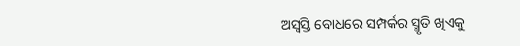ଅସ୍ଵସ୍ତି ବୋଧରେ ସମ୍ପର୍କର ସ୍ମୃତି ଖିଏକୁ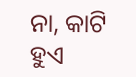ନା, କାଟି ହୁଏ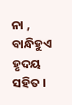ନା , ବାନ୍ଧିହୁଏ ହୃଦୟ ସହିତ ।